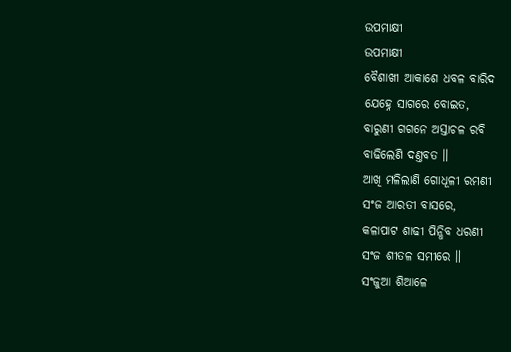ଉପମାକ୍ଷୀ
ଉପମାକ୍ଷୀ
ବୈଶାଖୀ ଆକାଶେ ଧବଳ ବାରିଦ
ଯେହ୍ନେ ସାଗରେ ବୋଇତ,
ବାରୁଣୀ ଗଗନେ ଅସ୍ତାଚଳ ରବି
ବାଢିଲେଣି ଦଣ୍ତବତ ॥
ଆଖି ମଳିଲାଣି ଗୋଧୂଳୀ ରମଣୀ
ସଂଜ ଆରତୀ ବାସରେ,
କଳାପାଟ ଶାଢୀ ପିନ୍ଧିବ ଧରଣୀ
ସଂଜ ଶୀତଳ ସମୀରେ ॥
ସଂଜୁଆ ଶିଆଳେ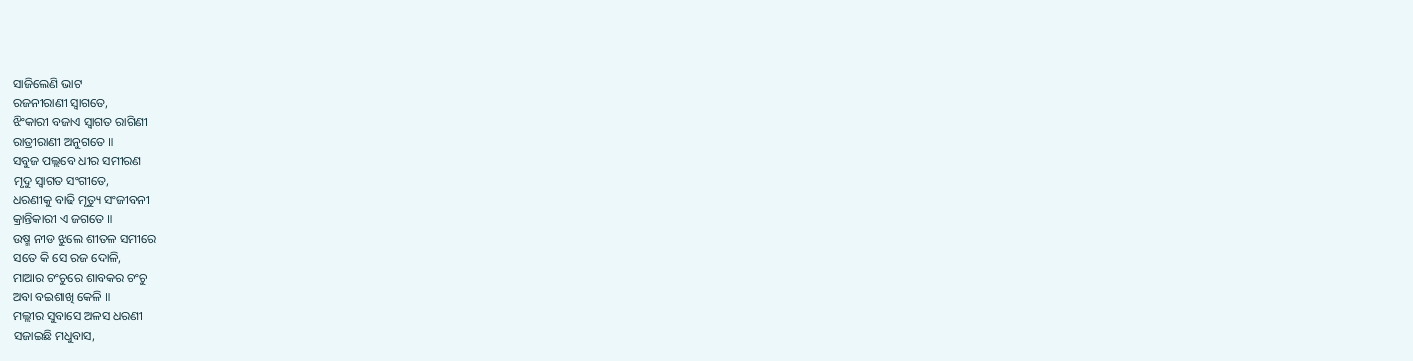ସାଜିଲେଣି ଭାଟ
ରଜନୀରାଣୀ ସ୍ୱାଗତେ,
ଝିଂକାରୀ ବଜାଏ ସ୍ୱାଗତ ରାଗିଣୀ
ରାତ୍ରୀରାଣୀ ଅନୁଗତେ ॥
ସବୁଜ ପଲ୍ଲବେ ଧୀର ସମୀରଣ
ମୃଦୁ ସ୍ୱାଗତ ସଂଗୀତେ,
ଧରଣୀକୁ ବାଢି ମୃତ୍ୟୁ ସଂଜୀବନୀ
କ୍ରାନ୍ତିକାରୀ ଏ ଜଗତେ ॥
ଉଷ୍ମ ନୀଡ ଝୁଲେ ଶୀତଳ ସମୀରେ
ସତେ କି ସେ ରଜ ଦୋଳି,
ମାଆର ଚଂଚୁରେ ଶାବକର ଚଂଚୁ
ଅବା ବଇଶାଖି କେଳି ॥
ମଲ୍ଲୀର ସୁବାସେ ଅଳସ ଧରଣୀ
ସଜାଇଛି ମଧୁବାସ,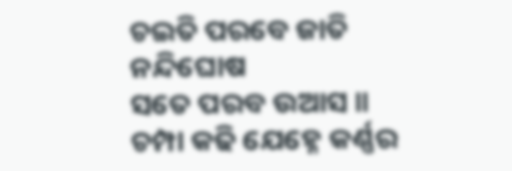ଚଇତି ପରବେ ଜାତି ନନ୍ଦିଘୋଷ
ସତେ ପରବ ଉଆସ ॥
ଚମ୍ପା କଢି ଯେହ୍ନେ କର୍ଣ୍ଣର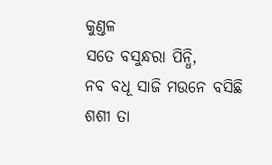କୁଣ୍ତଳ
ସତେ ବସୁନ୍ଧରା ପିନ୍ଧି,
ନବ ବଧୂ ସାଜି ମଉନେ ବସିଛି
ଶଶୀ ତା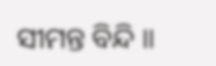ସୀମନ୍ତ ବିନ୍ଦି ॥